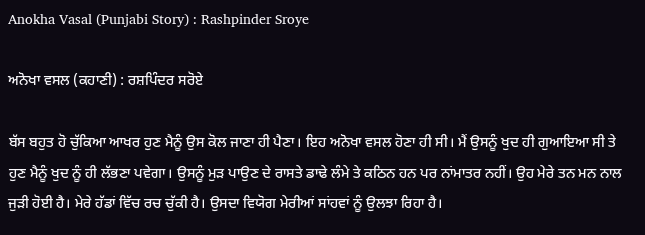Anokha Vasal (Punjabi Story) : Rashpinder Sroye

ਅਨੋਖਾ ਵਸਲ (ਕਹਾਣੀ) : ਰਸ਼ਪਿੰਦਰ ਸਰੋਏ

ਬੱਸ ਬਹੁਤ ਹੋ ਚੁੱਕਿਆ ਆਖਰ ਹੁਣ ਮੈਨੂੰ ਉਸ ਕੋਲ ਜਾਣਾ ਹੀ ਪੈਣਾ। ਇਹ ਅਨੋਖਾ ਵਸਲ ਹੋਣਾ ਹੀ ਸੀ। ਮੈਂ ਉਸਨੂੰ ਖੁਦ ਹੀ ਗੁਆਇਆ ਸੀ ਤੇ ਹੁਣ ਮੈਨੂੰ ਖੁਦ ਨੂੰ ਹੀ ਲੱਭਣਾ ਪਵੇਗਾ। ਉਸਨੂੰ ਮੁੜ ਪਾਉਣ ਦੇ ਰਾਸਤੇ ਡਾਢੇ ਲੰਮੇ ਤੇ ਕਠਿਨ ਹਨ ਪਰ ਨਾਂਮਾਤਰ ਨਹੀਂ। ਉਹ ਮੇਰੇ ਤਨ ਮਨ ਨਾਲ ਜੁੜੀ ਹੋਈ ਹੈ। ਮੇਰੇ ਹੱਡਾਂ ਵਿੱਚ ਰਚ ਚੁੱਕੀ ਹੈ। ਉਸਦਾ ਵਿਯੋਗ ਮੇਰੀਆਂ ਸਾਂਹਵਾਂ ਨੂੰ ਉਲਝਾ ਰਿਹਾ ਹੈ‌।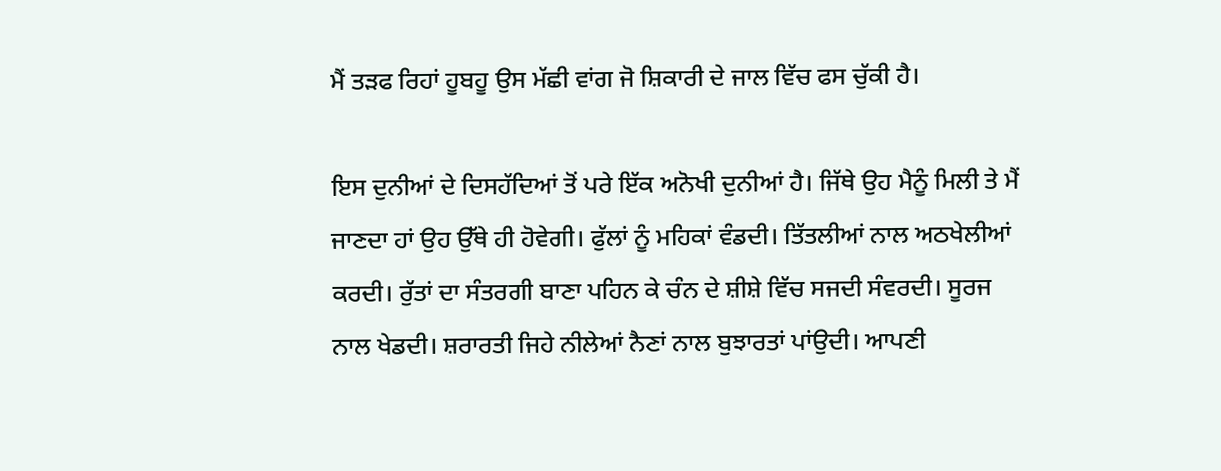ਮੈਂ ਤੜਫ ਰਿਹਾਂ ਹੂਬਹੂ ਉਸ ਮੱਛੀ ਵਾਂਗ ਜੋ ਸ਼ਿਕਾਰੀ ਦੇ ਜਾਲ ਵਿੱਚ ਫਸ ਚੁੱਕੀ ਹੈ।

ਇਸ ਦੁਨੀਆਂ ਦੇ ਦਿਸਹੱਦਿਆਂ ਤੋਂ ਪਰੇ ਇੱਕ ਅਨੋਖੀ ਦੁਨੀਆਂ ਹੈ। ਜਿੱਥੇ ਉਹ ਮੈਨੂੰ ਮਿਲੀ ਤੇ ਮੈਂ ਜਾਣਦਾ ਹਾਂ ਉਹ ਉੱਥੇ ਹੀ ਹੋਵੇਗੀ। ਫੁੱਲਾਂ ਨੂੰ ਮਹਿਕਾਂ ਵੰਡਦੀ। ਤਿੱਤਲੀਆਂ ਨਾਲ ਅਠਖੇਲੀਆਂ ਕਰਦੀ। ਰੁੱਤਾਂ ਦਾ ਸੰਤਰਗੀ ਬਾਣਾ ਪਹਿਨ ਕੇ ਚੰਨ ਦੇ ਸ਼ੀਸ਼ੇ ਵਿੱਚ ਸਜਦੀ ਸੰਵਰਦੀ। ਸੂਰਜ ਨਾਲ ਖੇਡਦੀ। ਸ਼ਰਾਰਤੀ ਜਿਹੇ ਨੀਲੇਆਂ ਨੈਣਾਂ ਨਾਲ ਬੁਝਾਰਤਾਂ ਪਾਂਉਦੀ। ਆਪਣੀ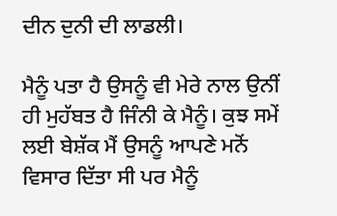ਦੀਨ ਦੁਨੀ ਦੀ ਲਾਡਲੀ।

ਮੈਨੂੰ ਪਤਾ ਹੈ ਉਸਨੂੰ ਵੀ ਮੇਰੇ ਨਾਲ ਉਨੀਂ ਹੀ ਮੁਹੱਬਤ ਹੈ ਜਿੰਨੀ ਕੇ ਮੈਨੂੰ। ਕੁਝ ਸਮੇਂ ਲਈ ਬੇਸ਼ੱਕ ਮੈਂ ਉਸਨੂੰ ਆਪਣੇ ਮਨੋਂ ਵਿਸਾਰ ਦਿੱਤਾ ਸੀ ਪਰ ਮੈਨੂੰ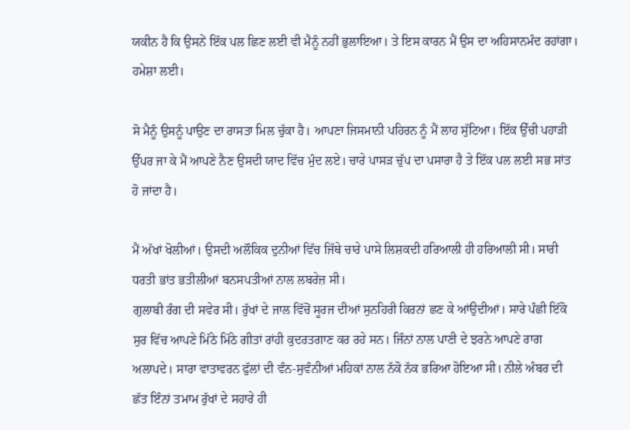ਯਕੀਨ ਹੈ ਕਿ ਉਸਨੇਂ ਇੱਕ ਪਲ ਛਿਣ ਲਈ ਵੀ ਮੈਨੂੰ ਨਹੀਂ ਭੁਲਾਇਆ। ਤੇ ਇਸ ਕਾਰਨ ਮੈਂ ਉਸ ਦਾ ਅਹਿਸਾਨਮੰਦ ਰਹਾਂਗਾ। ਹਮੇਸ਼ਾ ਲਈ।

ਸੋ ਮੈਨੂੰ ਉਸਨੂੰ ਪਾਉਣ ਦਾ ਰਾਸਤਾ ਮਿਲ ਚੁੱਕਾ ਹੈ। ਆਪਣਾ ਜਿਸਮਾਨੀ ਪਹਿਰਨ ਨੂੰ ਮੈਂ ਲਾਹ ਸੁੱਟਿਆ। ਇੱਕ ਉੱਚੀ ਪਹਾੜੀ ਉੱਪਰ ਜਾ ਕੇ ਮੈਂ ਆਪਣੇ ਨੈਣ ਉਸਦੀ ਯਾਦ ਵਿੱਚ ਮੁੰਦ ਲਏ। ਚਾਰੇ ਪਾਸੜ ਚੁੱਪ ਦਾ ਪਸਾਰਾ ਹੈ ਤੇ ਇੱਕ ਪਲ ਲਈ ਸਭ ਸਾਂਤ ਹੋ ਜਾਂਦਾ ਹੈ।

ਮੈਂ ਅੱਖਾਂ ਖੋਲੀਆਂ। ਉਸਦੀ ਅਲੌਕਿਕ ਦੁਨੀਆਂ ਵਿੱਚ ਜਿੱਥੇ ਚਾਰੇ ਪਾਸੇ ਲਿਸ਼ਕਦੀ ਹਰਿਆਲੀ ਹੀ ਹਰਿਆਲੀ ਸੀ। ਸਾਰੀ ਧਰਤੀ ਭਾਂਤ ਭਤੀਲੀਆਂ ਬਨਸਪਤੀਆਂ ਨਾਲ ਲਬਰੇਜ਼ ਸੀ।
ਗੁਲਾਬੀ ਰੰਗ ਦੀ ਸਵੇਰ ਸੀ। ਰੁੱਖਾਂ ਦੇ ਜਾਲ ਵਿੱਚੋਂ ਸੂਰਜ ਦੀਆਂ ਸੁਨਹਿਰੀ ਕਿਰਨਾਂ ਛਣ ਕੇ ਆਂਉਦੀਆਂ। ਸਾਰੇ ਪੰਛੀ ਇੱਕੋ ਸੁਰ ਵਿੱਚ ਆਪਣੇ ਮਿੱਠੇ ਮਿੱਠੇ ਗੀਤਾਂ ਰਾਂਹੀ ਕੁਦਰਤਗਾਣ ਕਰ ਰਹੇ ਸਨ। ਜਿੰਨਾਂ ਨਾਲ ਪਾਣੀ ਦੇ ਝਰਨੇ ਆਪਣੇ ਰਾਗ ਅਲਾਪਦੇ। ਸਾਰਾ ਵਾਤਾਵਰਨ ਫੁੱਲਾਂ ਦੀ ਵੰਨ-ਸੁਵੰਨੀਆਂ ਮਹਿਕਾਂ ਨਾਲ ਨੱਕੋ ਨੱਕ ਭਰਿਆ ਹੋਇਆ ਸੀ। ਨੀਲੇ ਅੰਬਰ ਦੀ ਛੱਤ ਇੰਨਾਂ ਤਮਾਮ ਰੁੱਖਾਂ ਦੇ ਸਹਾਰੇ ਹੀ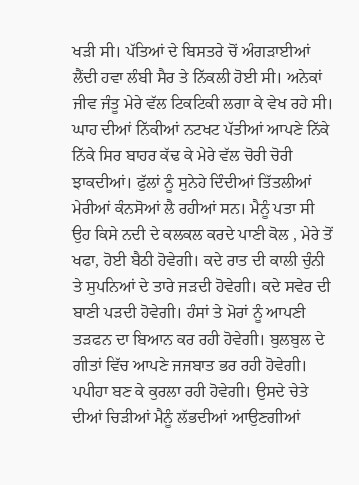ਖੜੀ ਸੀ। ਪੱਤਿਆਂ ਦੇ ਬਿਸਤਰੇ ਚੋਂ ਅੰਗੜਾਈਆਂ ਲੈਂਦੀ ਹਵਾ ਲੰਬੀ ਸੈਰ ਤੇ ਨਿੱਕਲੀ ਹੋਈ ਸੀ। ਅਨੇਕਾਂ ਜੀਵ ਜੰਤੂ ਮੇਰੇ ਵੱਲ ਟਿਕਟਿਕੀ ਲਗਾ ਕੇ ਵੇਖ ਰਹੇ ਸੀ। ਘਾਹ ਦੀਆਂ ਨਿੱਕੀਆਂ ਨਟਖਟ ਪੱਤੀਆਂ ਆਪਣੇ ਨਿੱਕੇ ਨਿੱਕੇ ਸਿਰ ਬਾਹਰ ਕੱਢ ਕੇ ਮੇਰੇ ਵੱਲ ਚੋਰੀ ਚੋਰੀ ਝਾਕਦੀਆਂ। ਫੁੱਲਾਂ ਨੂੰ ਸੁਨੇਹੇ ਦਿੰਦੀਆਂ ਤਿੱਤਲੀਆਂ ਮੇਰੀਆਂ ਕੰਨਸੋਆਂ ਲੈ ਰਹੀਆਂ ਸਨ। ਮੈਨੂੰ ਪਤਾ ਸੀ ਉਹ ਕਿਸੇ ਨਦੀ ਦੇ ਕਲਕਲ ਕਰਦੇ ਪਾਣੀ ਕੋਲ , ਮੇਰੇ ਤੋਂ ਖਫਾ, ਹੋਈ ਬੈਠੀ ਹੋਵੇਗੀ। ਕਦੇ ਰਾਤ ਦੀ ਕਾਲੀ ਚੁੰਨੀ ਤੇ ਸੁਪਨਿਆਂ ਦੇ ਤਾਰੇ ਜੜਦੀ ਹੋਵੇਗੀ। ਕਦੇ ਸਵੇਰ ਦੀ ਬਾਣੀ ਪੜਦੀ ਹੋਵੇਗੀ। ਹੰਸਾਂ ਤੇ ਮੋਰਾਂ ਨੂੰ ਆਪਣੀ ਤੜਫਨ ਦਾ ਬਿਆਨ ਕਰ ਰਹੀ ਹੋਵੇਗੀ। ਬੁਲਬੁਲ ਦੇ ਗੀਤਾਂ ਵਿੱਚ ਆਪਣੇ ਜਜਬਾਤ ਭਰ ਰਹੀ ਹੋਵੇਗੀ। ਪਪੀਹਾ ਬਣ ਕੇ ਕੁਰਲਾ ਰਹੀ ਹੋਵੇਗੀ। ਉਸਦੇ ਚੇਤੇ ਦੀਆਂ ਚਿੜੀਆਂ ਮੈਨੂੰ ਲੱਭਦੀਆਂ ਆਉਣਗੀਆਂ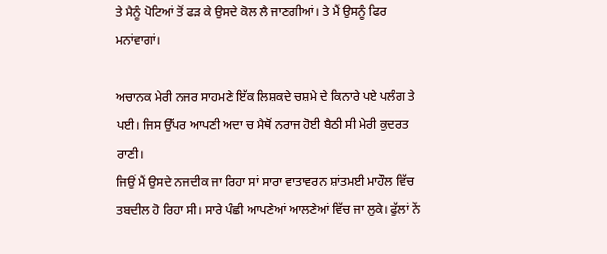ਤੇ ਮੈਨੂੰ ਪੋਟਿਆਂ ਤੋਂ ਫੜ ਕੇ ਉਸਦੇ ਕੋਲ ਲੈ ਜਾਣਗੀਆਂ। ਤੇ ਮੈਂ ਉਸਨੂੰ ਫਿਰ ਮਨਾਂਵਾਗਾਂ।

ਅਚਾਨਕ ਮੇਰੀ ਨਜਰ ਸਾਹਮਣੇ ਇੱਕ ਲਿਸ਼ਕਦੇ ਚਸ਼ਮੇ ਦੇ ਕਿਨਾਰੇ ਪਏ ਪਲੰਗ ਤੇ ਪਈ। ਜਿਸ ਉੱਪਰ ਆਪਣੀ ਅਦਾ ਚ ਮੈਥੋਂ ਨਰਾਜ ਹੋਈ ਬੈਠੀ ਸੀ ਮੇਰੀ ਕੁਦਰਤ ਰਾਣੀ।
ਜਿਉਂ ਮੈਂ ਉਸਦੇ ਨਜਦੀਕ ਜਾ ਰਿਹਾ ਸਾਂ ਸਾਰਾ ਵਾਤਾਵਰਨ ਸ਼ਾਂਤਮਈ ਮਾਹੌਲ ਵਿੱਚ ਤਬਦੀਲ ਹੋ ਰਿਹਾ ਸੀ। ਸਾਰੇ ਪੰਛੀ ਆਪਣੇਆਂ ਆਲਣੇਆਂ ਵਿੱਚ ਜਾ ਲੁਕੇ। ਫੁੱਲਾਂ ਨੇਂ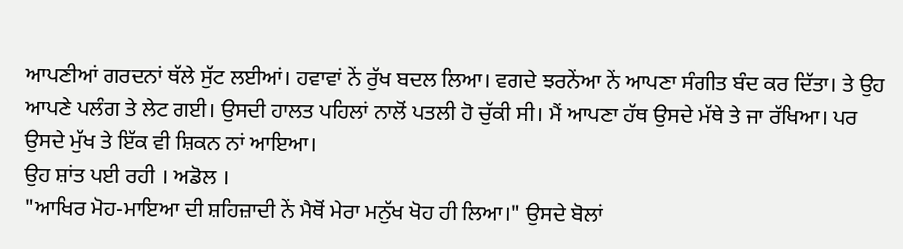ਆਪਣੀਆਂ ਗਰਦਨਾਂ ਥੱਲੇ ਸੁੱਟ ਲਈਆਂ। ਹਵਾਵਾਂ ਨੇਂ ਰੁੱਖ ਬਦਲ ਲਿਆ। ਵਗਦੇ ਝਰਨੇਂਆ ਨੇਂ ਆਪਣਾ ਸੰਗੀਤ ਬੰਦ ਕਰ ਦਿੱਤਾ। ਤੇ ਉਹ ਆਪਣੇ ਪਲੰਗ ਤੇ ਲੇਟ ਗਈ। ਉਸਦੀ ਹਾਲਤ ਪਹਿਲਾਂ ਨਾਲੋਂ ਪਤਲੀ ਹੋ ਚੁੱਕੀ ਸੀ। ਮੈਂ ਆਪਣਾ ਹੱਥ ਉਸਦੇ ਮੱਥੇ ਤੇ ਜਾ ਰੱਖਿਆ। ਪਰ ਉਸਦੇ ਮੁੱਖ ਤੇ ਇੱਕ ਵੀ ਸ਼ਿਕਨ ਨਾਂ ਆਇਆ।
ਉਹ ਸ਼ਾਂਤ ਪਈ ਰਹੀ । ਅਡੋਲ ।
"ਆਖਿਰ ਮੋਹ-ਮਾਇਆ ਦੀ ਸ਼ਹਿਜ਼ਾਦੀ ਨੇਂ ਮੈਥੋਂ ਮੇਰਾ ਮਨੁੱਖ ਖੋਹ ਹੀ ਲਿਆ।" ਉਸਦੇ ਬੋਲਾਂ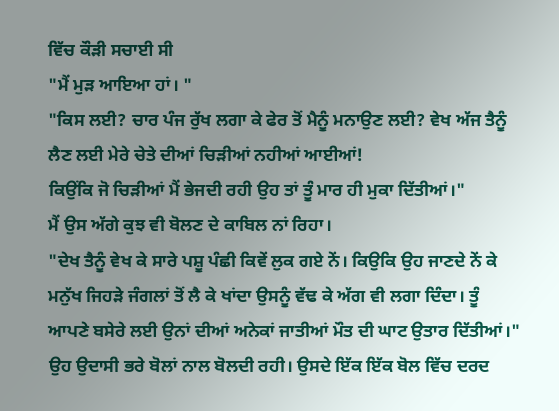ਵਿੱਚ ਕੌੜੀ ਸਚਾਈ ਸੀ
"ਮੈਂ ਮੁੜ ਆਇਆ ਹਾਂ। "
"ਕਿਸ ਲਈ? ਚਾਰ ਪੰਜ ਰੁੱਖ ਲਗਾ ਕੇ ਫੇਰ ਤੋਂ ਮੈਨੂੰ ਮਨਾਉਣ ਲਈ? ਵੇਖ ਅੱਜ ਤੈਨੂੰ ਲੈਣ ਲਈ ਮੇਰੇ ਚੇਤੇ ਦੀਆਂ ਚਿੜੀਆਂ ਨਹੀਆਂ ਆਈਆਂ!
ਕਿਉਂਕਿ ਜੋ ਚਿੜੀਆਂ ਮੈਂ ਭੇਜਦੀ ਰਹੀ ਉਹ ਤਾਂ ਤੂੰ ਮਾਰ ਹੀ ਮੁਕਾ ਦਿੱਤੀਆਂ।"
ਮੈਂ ਉਸ ਅੱਗੇ ਕੁਝ ਵੀ ਬੋਲਣ ਦੇ ਕਾਬਿਲ ਨਾਂ ਰਿਹਾ।
"ਦੇਖ ਤੈਨੂੰ ਵੇਖ ਕੇ ਸਾਰੇ ਪਸ਼ੂ ਪੰਛੀ ਕਿਵੇਂ ਲੁਕ ਗਏ ਨੇਂ। ਕਿਉਕਿ ਉਹ ਜਾਣਦੇ ਨੇਂ ਕੇ ਮਨੁੱਖ ਜਿਹੜੇ ਜੰਗਲਾਂ ਤੋਂ ਲੈ ਕੇ ਖਾਂਦਾ ਉਸਨੂੰ ਵੱਢ ਕੇ ਅੱਗ ਵੀ ਲਗਾ ਦਿੰਦਾ। ਤੂੰ ਆਪਣੇ ਬਸੇਰੇ ਲਈ ਉਨਾਂ ਦੀਆਂ ਅਨੇਕਾਂ ਜਾਤੀਆਂ ਮੌਤ ਦੀ ਘਾਟ ਉਤਾਰ ਦਿੱਤੀਆਂ।"
ਉਹ ਉਦਾਸੀ ਭਰੇ ਬੋਲਾਂ ਨਾਲ ਬੋਲਦੀ ਰਹੀ। ਉਸਦੇ ਇੱਕ ਇੱਕ ਬੋਲ ਵਿੱਚ ਦਰਦ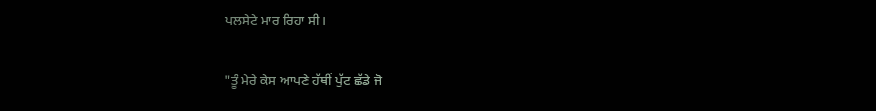ਪਲਸੇਟੇ ਮਾਰ ਰਿਹਾ ਸੀ।

"ਤੂੰ ਮੇਰੇ ਕੇਸ ਆਪਣੇ ਹੱਥੀਂ ਪੁੱਟ ਛੱਡੇ ਜੋ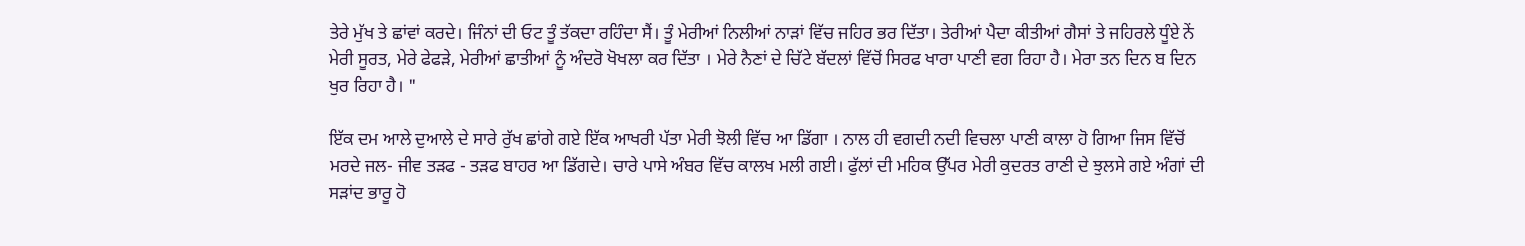ਤੇਰੇ ਮੁੱਖ ਤੇ ਛਾਂਵਾਂ ਕਰਦੇ। ਜਿੰਨਾਂ ਦੀ ਓਟ ਤੂੰ ਤੱਕਦਾ ਰਹਿੰਦਾ ਸੈਂ। ਤੂੰ ਮੇਰੀਆਂ ਨਿਲੀਆਂ ਨਾੜਾਂ ਵਿੱਚ ਜਹਿਰ ਭਰ ਦਿੱਤਾ। ਤੇਰੀਆਂ ਪੈਦਾ ਕੀਤੀਆਂ ਗੈਸਾਂ ਤੇ ਜਹਿਰਲੇ ਧੂੰਏ ਨੇਂ ਮੇਰੀ ਸੂਰਤ, ਮੇਰੇ ਫੇਫੜੇ, ਮੇਰੀਆਂ ਛਾਤੀਆਂ ਨੂੰ ਅੰਦਰੋ ਖੋਖਲਾ ਕਰ ਦਿੱਤਾ । ਮੇਰੇ ਨੈਣਾਂ ਦੇ ਚਿੱਟੇ ਬੱਦਲਾਂ ਵਿੱਚੋਂ ਸਿਰਫ ਖਾਰਾ ਪਾਣੀ ਵਗ ਰਿਹਾ ਹੈ। ਮੇਰਾ ਤਨ ਦਿਨ ਬ ਦਿਨ ਖੁਰ ਰਿਹਾ ਹੈ। "

ਇੱਕ ਦਮ ਆਲੇ ਦੁਆਲੇ ਦੇ ਸਾਰੇ ਰੁੱਖ ਛਾਂਗੇ ਗਏ ਇੱਕ ਆਖਰੀ ਪੱਤਾ ਮੇਰੀ ਝੋਲੀ ਵਿੱਚ ਆ ਡਿੱਗਾ । ਨਾਲ ਹੀ ਵਗਦੀ ਨਦੀ ਵਿਚਲਾ ਪਾਣੀ ਕਾਲਾ ਹੋ ਗਿਆ ਜਿਸ ਵਿੱਚੋਂ ਮਰਦੇ ਜਲ- ਜੀਵ ਤੜਫ - ਤੜਫ ਬਾਹਰ ਆ ਡਿੱਗਦੇ। ਚਾਰੇ ਪਾਸੇ ਅੰਬਰ ਵਿੱਚ ਕਾਲਖ ਮਲੀ ਗਈ। ਫੁੱਲਾਂ ਦੀ ਮਹਿਕ ਉੱਪਰ ਮੇਰੀ ਕੁਦਰਤ ਰਾਣੀ ਦੇ ਝੁਲਸੇ ਗਏ ਅੰਗਾਂ ਦੀ ਸੜਾਂਦ ਭਾਰੂ ਹੋ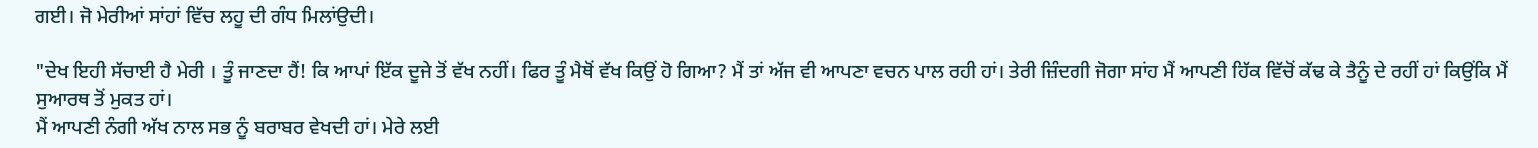ਗਈ। ਜੋ ਮੇਰੀਆਂ ਸਾਂਹਾਂ ਵਿੱਚ ਲਹੂ ਦੀ ਗੰਧ ਮਿਲਾਂਉਦੀ।

"ਦੇਖ ਇਹੀ ਸੱਚਾਈ ਹੈ ਮੇਰੀ । ਤੂੰ ਜਾਣਦਾ ਹੈਂ! ਕਿ ਆਪਾਂ ਇੱਕ ਦੂਜੇ ਤੋਂ ਵੱਖ ਨਹੀਂ। ਫਿਰ ਤੂੰ ਮੈਥੋਂ ਵੱਖ ਕਿਉਂ ਹੋ ਗਿਆ? ਮੈਂ ਤਾਂ ਅੱਜ ਵੀ ਆਪਣਾ ਵਚਨ ਪਾਲ ਰਹੀ ਹਾਂ। ਤੇਰੀ ਜ਼ਿੰਦਗੀ ਜੋਗਾ ਸਾਂਹ ਮੈਂ ਆਪਣੀ ਹਿੱਕ ਵਿੱਚੋਂ ਕੱਢ ਕੇ ਤੈਨੂੰ ਦੇ ਰਹੀਂ ਹਾਂ ਕਿਉਂਕਿ ਮੈਂ ਸੁਆਰਥ ਤੋਂ ਮੁਕਤ ਹਾਂ।
ਮੈਂ ਆਪਣੀ ਨੰਗੀ ਅੱਖ ਨਾਲ ਸਭ ਨੂੰ ਬਰਾਬਰ ਵੇਖਦੀ ਹਾਂ। ਮੇਰੇ ਲਈ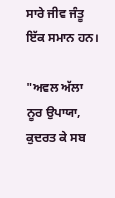ਸਾਰੇ ਜੀਵ ਜੰਤੂ ਇੱਕ ਸਮਾਨ ਹਨ।

"ਅਵਲ ਅੱਲਾ ਨੂਰ ਉਪਾਯਾ, ਕੁਦਰਤ ਕੇ ਸਬ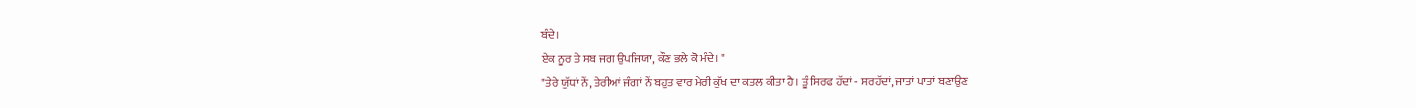ਬੰਦੇ।
ਏਕ ਨੂਰ ਤੇ ਸਬ ਜਗ ਉਪਜਿਯਾ, ਕੌਣ ਭਲੇ ਕੋ ਮੰਦੇ। "
"ਤੇਰੇ ਯੁੱਧਾਂ ਨੇਂ, ਤੇਰੀਆਂ ਜੰਗਾਂ ਨੇਂ ਬਹੁਤ ਵਾਰ ਮੇਰੀ ਕੁੱਖ ਦਾ ਕਤਲ ਕੀਤਾ ਹੈ। ਤੂੰ ਸਿਰਫ ਹੱਦਾਂ - ਸਰਹੱਦਾਂ, ਜਾਤਾਂ ਪਾਤਾਂ ਬਣਾਉਣ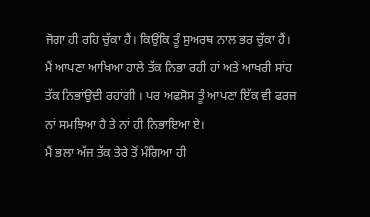ਜੋਗਾ ਹੀ ਰਹਿ ਚੁੱਕਾ ਹੈਂ। ਕਿਉਂਕਿ ਤੂੰ ਸੁਅਰਥ ਨਾਲ ਭਰ ਚੁੱਕਾ ਹੈਂ।
ਮੈਂ ਆਪਣਾ ਆਖਿਆ ਹਾਲੇ ਤੱਕ ਨਿਭਾ ਰਹੀ ਹਾਂ ਅਤੇ ਆਖਰੀ ਸਾਂਹ ਤੱਕ ਨਿਭਾਂਉਦੀ ਰਹਾਂਗੀ । ਪਰ ਅਫਸੋਸ ਤੂੰ ਆਪਣਾ ਇੱਕ ਵੀ ਫਰਜ ਨਾਂ ਸਮਝਿਆ ਹੈ ਤੇ ਨਾਂ ਹੀ ਨਿਭਾਇਆ ਏ।
ਮੈਂ ਭਲਾ ਅੱਜ ਤੱਕ ਤੇਰੇ ਤੋਂ ਮੰਗਿਆ ਹੀ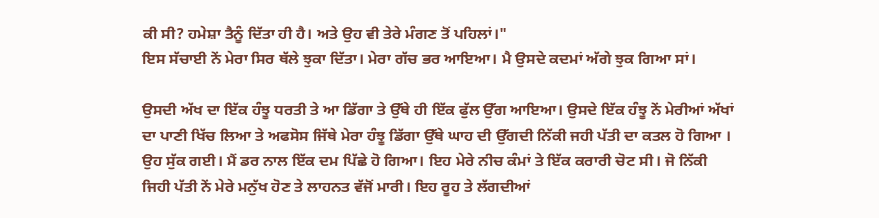ਕੀ ਸੀ? ਹਮੇਸ਼ਾ ਤੈਨੂੰ ਦਿੱਤਾ ਹੀ ਹੈ। ਅਤੇ ਉਹ ਵੀ ਤੇਰੇ ਮੰਗਣ ਤੋਂ ਪਹਿਲਾਂ।"
ਇਸ ਸੱਚਾਈ ਨੇਂ ਮੇਰਾ ਸਿਰ ਥੱਲੇ ਝੁਕਾ ਦਿੱਤਾ। ਮੇਰਾ ਗੱਚ ਭਰ ਆਇਆ। ਮੈ ਉਸਦੇ ਕਦਮਾਂ ਅੱਗੇ ਝੁਕ ਗਿਆ ਸਾਂ।

ਉਸਦੀ ਅੱਖ ਦਾ ਇੱਕ ਹੰਝੂ ਧਰਤੀ ਤੇ ਆ ਡਿੱਗਾ ਤੇ ਉੱਥੇ ਹੀ ਇੱਕ ਫੁੱਲ ਉੱਗ ਆਇਆ। ਉਸਦੇ ਇੱਕ ਹੰਝੂ ਨੇਂ ਮੇਰੀਆਂ ਅੱਖਾਂ ਦਾ ਪਾਣੀ ਖਿੱਚ ਲਿਆ ਤੇ ਅਫਸੋਸ ਜਿੱਥੇ ਮੇਰਾ ਹੰਝੂ ਡਿੱਗਾ ਉੱਥੇ ਘਾਹ ਦੀ ਉੱਗਦੀ ਨਿੱਕੀ ਜਹੀ ਪੱਤੀ ਦਾ ਕਤਲ ਹੋ ਗਿਆ । ਉਹ ਸੁੱਕ ਗਈ। ਮੈਂ ਡਰ ਨਾਲ ਇੱਕ ਦਮ ਪਿੱਛੇ ਹੋ ਗਿਆ। ਇਹ ਮੇਰੇ ਨੀਚ ਕੰਮਾਂ ਤੇ ਇੱਕ ਕਰਾਰੀ ਚੋਟ ਸੀ। ਜੋ ਨਿੱਕੀ ਜਿਹੀ ਪੱਤੀ ਨੇਂ ਮੇਰੇ ਮਨੁੱਖ ਹੋਣ ਤੇ ਲਾਹਨਤ ਵੱਜੋਂ ਮਾਰੀ। ਇਹ ਰੂਹ ਤੇ ਲੱਗਦੀਆਂ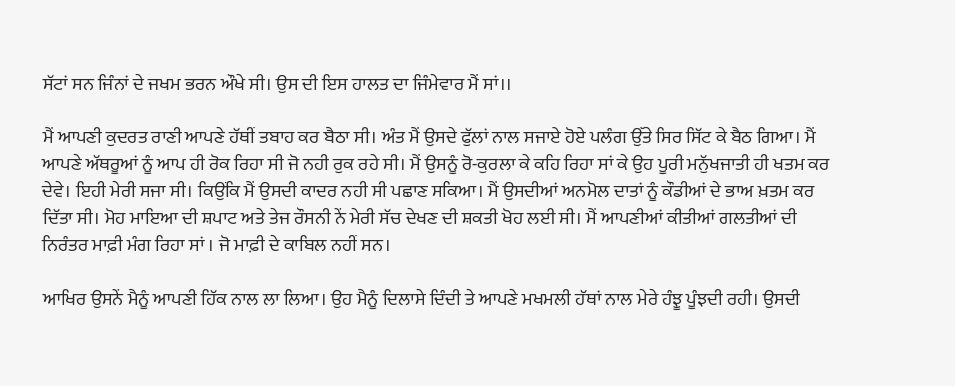ਸੱਟਾਂ ਸਨ ਜਿੰਨਾਂ ਦੇ ਜਖਮ ਭਰਨ ਔਖੇ ਸੀ। ਉਸ ਦੀ ਇਸ ਹਾਲਤ ਦਾ ਜਿੰਮੇਵਾਰ ਮੈਂ ਸਾਂ।।

ਮੈਂ ਆਪਣੀ ਕੁਦਰਤ ਰਾਣੀ ਆਪਣੇ ਹੱਥੀਂ ਤਬਾਹ ਕਰ ਬੈਠਾ ਸੀ। ਅੰਤ ਮੈਂ ਉਸਦੇ ਫੁੱਲਾਂ ਨਾਲ ਸਜਾਏ ਹੋਏ ਪਲੰਗ ਉੱਤੇ ਸਿਰ ਸਿੱਟ ਕੇ ਬੈਠ ਗਿਆ। ਮੈਂ ਆਪਣੇ ਅੱਥਰੂਆਂ ਨੂੰ ਆਪ ਹੀ ਰੋਕ ਰਿਹਾ ਸੀ ਜੋ ਨਹੀ ਰੁਕ ਰਹੇ ਸੀ। ਮੈਂ ਉਸਨੂੰ ਰੋ-ਕੁਰਲਾ ਕੇ ਕਹਿ ਰਿਹਾ ਸਾਂ ਕੇ ਉਹ ਪੂਰੀ ਮਨੁੱਖਜਾਤੀ ਹੀ ਖਤਮ ਕਰ ਦੇਵੇ। ਇਹੀ ਮੇਰੀ ਸਜਾ ਸੀ। ਕਿਉਂਕਿ ਮੈਂ ਉਸਦੀ ਕਾਦਰ ਨਹੀ ਸੀ ਪਛਾਣ ਸਕਿਆ। ਮੈਂ ਉਸਦੀਆਂ ਅਨਮੋਲ ਦਾਤਾਂ ਨੂੰ ਕੌਡੀਆਂ ਦੇ ਭਾਅ ਖ਼ਤਮ ਕਰ ਦਿੱਤਾ ਸੀ। ਮੋਹ ਮਾਇਆ ਦੀ ਸ਼ਪਾਟ ਅਤੇ ਤੇਜ ਰੌਸਨੀ ਨੇਂ ਮੇਰੀ ਸੱਚ ਦੇਖਣ ਦੀ ਸ਼ਕਤੀ ਖੋਹ ਲਈ ਸੀ। ਮੈਂ ਆਪਣੀਆਂ ਕੀਤੀਆਂ ਗਲਤੀਆਂ ਦੀ ਨਿਰੰਤਰ ਮਾਫ਼ੀ ਮੰਗ ਰਿਹਾ ਸਾਂ । ਜੋ ਮਾਫ਼ੀ ਦੇ ਕਾਬਿਲ ਨਹੀਂ ਸਨ।

ਆਖਿਰ ਉਸਨੇਂ ਮੈਨੂੰ ਆਪਣੀ ਹਿੱਕ ਨਾਲ ਲਾ ਲਿਆ। ਉਹ ਮੈਨੂੰ ਦਿਲਾਸੇ ਦਿੰਦੀ ਤੇ ਆਪਣੇ ਮਖਮਲੀ ਹੱਥਾਂ ਨਾਲ ਮੇਰੇ ਹੰਝੂ ਪੂੰਝਦੀ ਰਹੀ। ਉਸਦੀ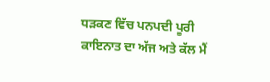ਧੜਕਣ ਵਿੱਚ ਪਨਪਦੀ ਪੂਰੀ ਕਾਇਨਾਤ ਦਾ ਅੱਜ ਅਤੇ ਕੱਲ ਮੈਂ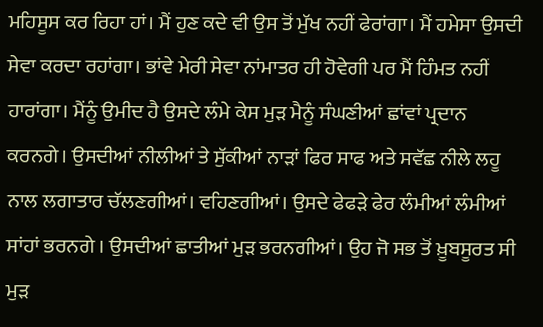ਮਹਿਸੂਸ ਕਰ ਰਿਹਾ ਹਾਂ। ਮੈਂ ਹੁਣ ਕਦੇ ਵੀ ਉਸ ਤੋਂ ਮੁੱਖ ਨਹੀਂ ਫੇਰਾਂਗਾ। ਮੈਂ ਹਮੇਸਾ ਉਸਦੀ ਸੇਵਾ ਕਰਦਾ ਰਹਾਂਗਾ। ਭਾਂਵੇ ਮੇਰੀ ਸੇਵਾ ਨਾਂਮਾਤਰ ਹੀ ਹੋਵੇਗੀ ਪਰ ਮੈਂ ਹਿੰਮਤ ਨਹੀਂ ਹਾਰਾਂਗਾ। ਮੈਂਨੂੰ ਉਮੀਦ ਹੈ ਉਸਦੇ ਲੰਮੇ ਕੇਸ ਮੁੜ ਮੈਨੂੰ ਸੰਘਣੀਆਂ ਛਾਂਵਾਂ ਪ੍ਰਦਾਨ ਕਰਨਗੇ। ਉਸਦੀਆਂ ਨੀਲੀਆਂ ਤੇ ਸੁੱਕੀਆਂ ਨਾੜਾਂ ਫਿਰ ਸਾਫ ਅਤੇ ਸਵੱਛ ਨੀਲੇ ਲਹੂ ਨਾਲ ਲਗਾਤਾਰ ਚੱਲਣਗੀਆਂ। ਵਹਿਣਗੀਆਂ। ਉਸਦੇ ਫੇਫੜੇ ਫੇਰ ਲੰਮੀਆਂ ਲੰਮੀਆਂ ਸਾਂਹਾਂ ਭਰਨਗੇ । ਉਸਦੀਆਂ ਛਾਤੀਆਂ ਮੁੜ ਭਰਨਗੀਆਂ। ਉਹ ਜੋ ਸਭ ਤੋਂ ਖ਼ੂਬਸੂਰਤ ਸੀ ਮੁੜ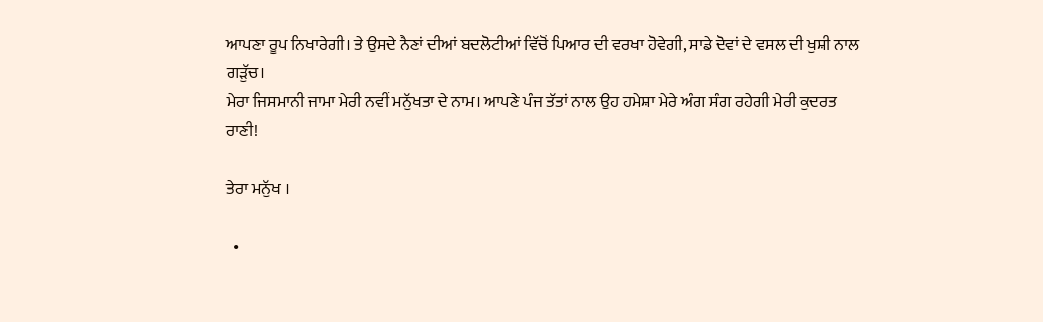ਆਪਣਾ ਰੂਪ ਨਿਖਾਰੇਗੀ। ਤੇ ਉਸਦੇ ਨੈਣਾਂ ਦੀਆਂ ਬਦਲੋਟੀਆਂ ਵਿੱਚੋਂ ਪਿਆਰ ਦੀ ਵਰਖਾ ਹੋਵੇਗੀ, ਸਾਡੇ ਦੋਵਾਂ ਦੇ ਵਸਲ ਦੀ ਖੁਸ਼ੀ ਨਾਲ ਗੜੁੱਚ।
ਮੇਰਾ ਜਿਸਮਾਨੀ ਜਾਮਾ ਮੇਰੀ ਨਵੀਂ ਮਨੁੱਖਤਾ ਦੇ ਨਾਮ। ਆਪਣੇ ਪੰਜ ਤੱਤਾਂ ਨਾਲ ਉਹ ਹਮੇਸ਼ਾ ਮੇਰੇ ਅੰਗ ਸੰਗ ਰਹੇਗੀ ਮੇਰੀ ਕੁਦਰਤ ਰਾਣੀ!

ਤੇਰਾ ਮਨੁੱਖ ।

  •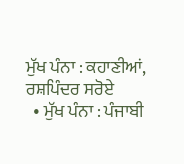ਮੁੱਖ ਪੰਨਾ : ਕਹਾਣੀਆਂ, ਰਸ਼ਪਿੰਦਰ ਸਰੋਏ
  • ਮੁੱਖ ਪੰਨਾ : ਪੰਜਾਬੀ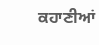ਕਹਾਣੀਆਂ